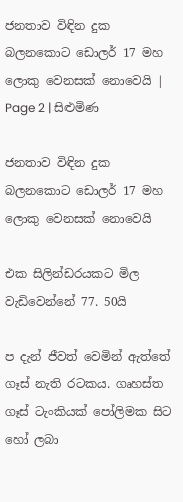ජනතාව විඳින දුක බලනකොට ඩොලර් 17 මහ ලොකු වෙනසක් නොවෙයි | Page 2 | සිළුමිණ

ජනතාව විඳින දුක බලනකොට ඩොලර් 17 මහ ලොකු වෙනසක් නොවෙයි

එක සිලින්ඩරයකට මිල වැඩිවෙන්නේ 77. 50යි

ප දැන් ජීවත් වෙමින් ඇත්තේ ගෑස් නැති රටකය. ගෘහස්ත ගෑස් ටැංකියක් පෝලිමක සිට හෝ ලබා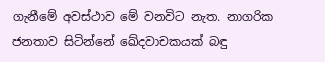ගැනීමේ අවස්ථාව මේ වනවිට නැත. නාගරික ජනතාව සිටින්නේ ඛේදවාචකයක් බඳු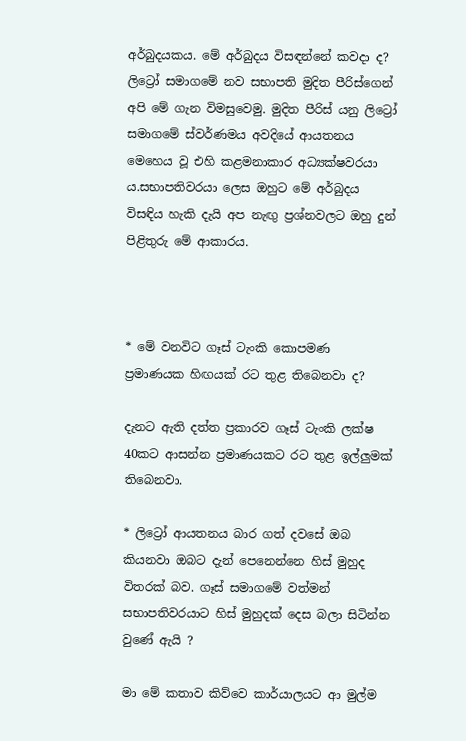අර්බුදයකය. මේ අර්බුදය විසඳන්නේ කවදා ද? ලිට්‍රෝ සමාගමේ නව සභාපති මුදිත පීරිස්ගෙන් අපි මේ ගැන විමසුවෙමු. මුදිත පීරිස් යනු ලිට්‍රෝ සමාගමේ ස්වර්ණමය අවදියේ ආයතනය මෙහෙය වූ එහි කළමනාකාර අධ්‍යක්ෂවරයා ය.සභාපතිවරයා ලෙස ඔහුට මේ අර්බුදය විසඳිය හැකි දැයි අප නැඟු ප්‍රශ්නවලට ඔහු දුන් පිළිතුරු මේ ආකාරය.



* මේ වනවිට ගෑස් ටැංකි කොපමණ ප්‍රමාණයක හිඟයක් රට තුළ තිබෙනවා ද?

දැනට ඇති දත්ත ප්‍රකාරව ගෑස් ටැංකි ලක්ෂ 40කට ආසන්න ප්‍රමාණයකට රට තුළ ඉල්ලුමක් තිබෙනවා.

* ලිට්‍රෝ ආයතනය බාර ගත් දවසේ ඔබ කියනවා ඔබට දැන් පෙනෙන්නෙ හිස් මුහුද විතරක් බව. ගෑස් සමාගමේ වත්මන් සභාපතිවරයාට හිස් මුහුදක් දෙස බලා සිටින්න වුණේ ඇයි ?

මා මේ කතාව කිව්වෙ කාර්යාලයට ආ මුල්ම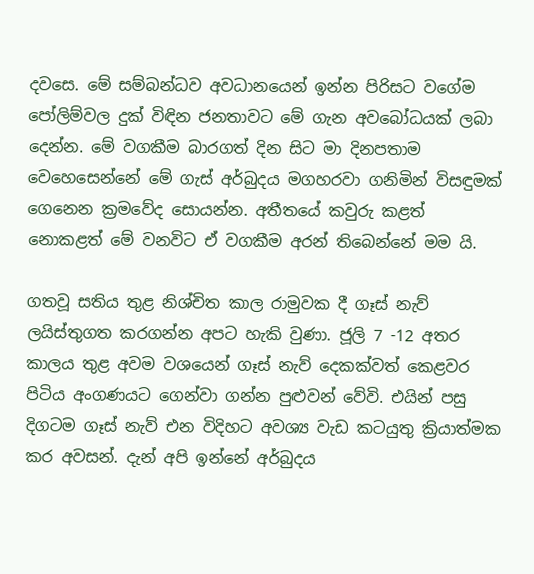දවසෙ. මේ සම්බන්ධව අවධානයෙන් ඉන්න පිරිසට වගේම පෝලිම්වල දුක් විඳින ජනතාවට මේ ගැන අවබෝධයක් ලබා දෙන්න. මේ වගකීම බාරගත් දින සිට මා දිනපතාම වෙහෙසෙන්නේ මේ ගැස් අර්බුදය මගහරවා ගනිමින් විසඳුමක් ගෙනෙන ක්‍රමවේද සොයන්න. අතීතයේ කවුරු කළත් නොකළත් මේ වනවිට ඒ වගකීම අරන් තිබෙන්නේ මම යි.

ගතවූ සතිය තුළ නිශ්චිත කාල රාමුවක දී ගෑස් නැව් ලයිස්තුගත කරගන්න අපට හැකි වුණා. ජූලි 7 -12 අතර කාලය තුළ අවම වශයෙන් ගෑස් නැව් දෙකක්වත් කෙළවර පිටිය අංගණයට ගෙන්වා ගන්න පුළුවන් වේවි. එයින් පසු දිගටම ගෑස් නැව් එන විදිහට අවශ්‍ය වැඩ කටයුතු ක්‍රියාත්මක කර අවසන්. දැන් අපි ඉන්නේ අර්බුදය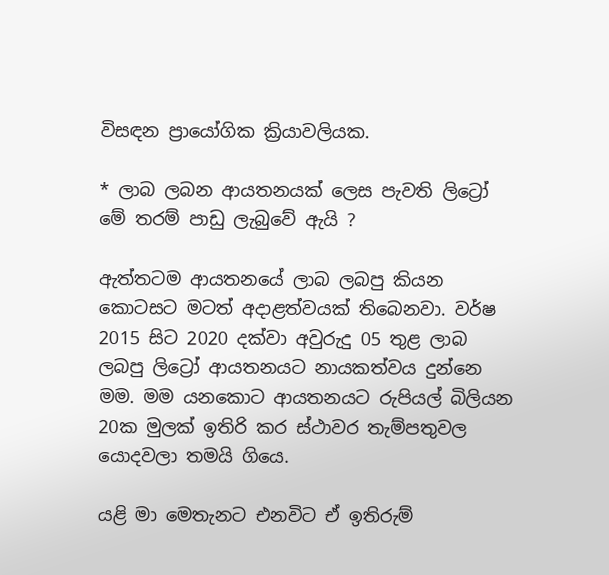විසඳන ප්‍රායෝගික ක්‍රියාවලියක.

* ලාබ ලබන ආයතනයක් ලෙස පැවති ලිට්‍රෝ මේ තරම් පාඩු ලැබුවේ ඇයි ?

ඇත්තටම ආයතනයේ ලාබ ලබපු කියන කොටසට මටත් අදාළත්වයක් තිබෙනවා. වර්ෂ 2015 සිට 2020 දක්වා අවුරුදු 05 තුළ ලාබ ලබපු ලිට්‍රෝ ආයතනයට නායකත්වය දුන්නෙ මම. මම යනකොට ආයතනයට රුපියල් බිලියන 20ක මුලක් ඉතිරි කර ස්ථාවර තැම්පතුවල යොදවලා තමයි ගියෙ.

යළි මා මෙතැනට එනවිට ඒ ඉතිරුම්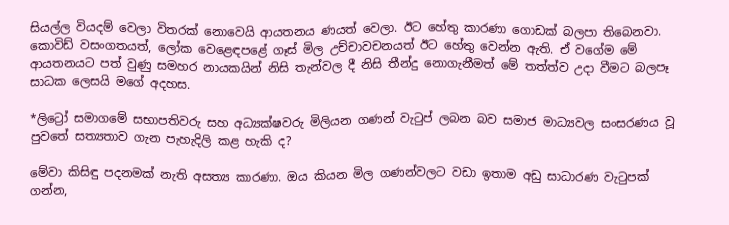සියල්ල වියදම් වෙලා විතරක් නොවෙයි ආයතනය ණයත් වෙලා. ඊට හේතු කාරණා ගොඩක් බලපා තිබෙනවා. කොවිඩ් වසංගතයත්, ලෝක වෙළෙඳපළේ ගෑස් මිල උච්චාවචනයත් ඊට හේතු වෙන්න ඇති. ඒ වගේම මේ ආයතනයට පත් වුණු සමහර නායකයින් නිසි තැන්වල දී නිසි තීන්දු නොගැනීමත් මේ තත්ත්ව උදා වීමට බලපෑ සාධක ලෙසයි මගේ අදහස.

*ලිට්‍රෝ සමාගමේ සභාපතිවරු සහ අධ්‍යක්ෂවරු මිලියන ගණන් වැටුප් ලබන බව සමාජ මාධ්‍යවල සංසරණය වූ පුවතේ සත්‍යතාව ගැන පැහැදිලි කළ හැකි ද?

මේවා කිසිඳු පදනමක් නැති අසත්‍ය කාරණා. ඔය කියන මිල ගණන්වලට වඩා ඉතාම අඩු සාධාරණ වැටුපක් ගන්න,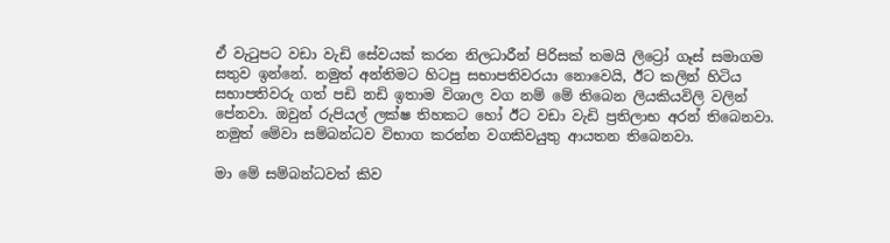ඒ වැටුපට වඩා වැඩි සේවයක් කරන නිලධාරීන් පිරිසක් තමයි ලිට්‍රෝ ගෑස් සමාගම සතුව ඉන්නේ. නමුත් අන්තිමට හිටපු සභාපතිවරයා නොවෙයි, ඊට කලින් හිටිය සභාපතිවරු ගත් පඩි නඩි ඉතාම විශාල වග නම් මේ තිබෙන ලියකියවිලි වලින් පේනවා. ඔවුන් රුපියල් ලක්ෂ තිහකට හෝ ඊට වඩා වැඩි ප්‍රතිලාභ අරන් තිබෙනවා. නමුත් මේවා සම්බන්ධව විභාග කරන්න වගකිවයුතු ආයතන තිබෙනවා.

මා මේ සම්බන්ධවත් කිව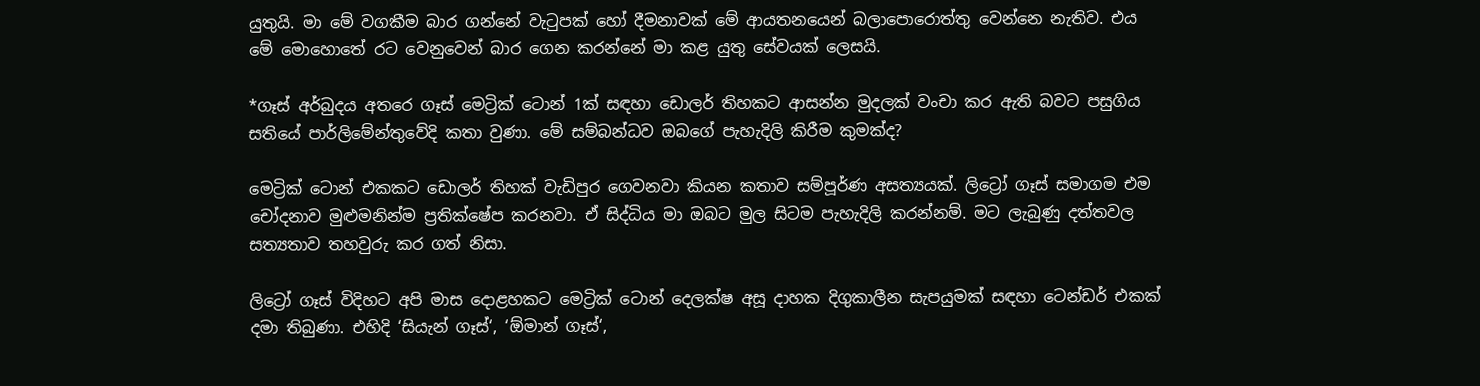යුතුයි. මා මේ වගකීම බාර ගන්නේ වැටුපක් හෝ දීමනාවක් මේ ආයතනයෙන් බලාපොරොත්තු වෙන්නෙ නැතිව. එය මේ මොහොතේ රට වෙනුවෙන් බාර ගෙන කරන්නේ මා කළ යුතු සේවයක් ලෙසයි.

*ගෑස් අර්බුදය අතරෙ ගෑස් මෙට්‍රික් ටොන් 1ක් සඳහා ඩොලර් තිහකට ආසන්න මුදලක් වංචා කර ඇති බවට පසුගිය සතියේ පාර්ලිමේන්තුවේදි කතා වුණා. මේ සම්බන්ධව ඔබගේ පැහැදිලි කිරීම කුමක්ද?

මෙට්‍රික් ටොන් එකකට ඩොලර් තිහක් වැඩිපුර ගෙවනවා කියන කතාව සම්පූර්ණ අසත්‍යයක්. ලිට්‍රෝ ගෑස් සමාගම එම චෝදනාව මුළුමනින්ම ප්‍රතික්ෂේප කරනවා. ඒ සිද්ධිය මා ඔබට මුල සිටම පැහැදිලි කරන්නම්. මට ලැබුණු දත්තවල සත්‍යතාව තහවුරු කර ගත් නිසා.

ලිට්‍රෝ ගෑස් විදිහට අපි මාස දොළහකට මෙට්‍රික් ටොන් දෙලක්ෂ අසූ දාහක දිගුකාලීන සැපයුමක් සඳහා ටෙන්ඩර් එකක් දමා තිබුණා. එහිදි ‘සියැන් ගෑස්‘, ‘ඕමාන් ගෑස්‘,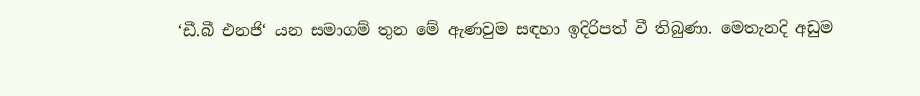‘ඩී.බී එනජි‘ යන සමාගම් තුන මේ ඇණවුම සඳහා ඉදිරිපත් වී තිබුණා. මෙතැනදි අඩුම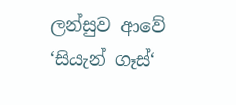ලන්සුව ආවේ ‘සියැන් ගෑස්‘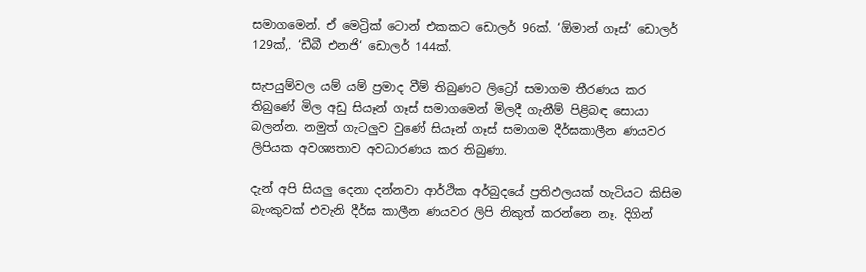සමාගමෙන්. ඒ මෙට්‍රික් ටොන් එකකට ඩොලර් 96ක්. ‘ඕමාන් ගෑස්‘ ඩොලර් 129ක්,. ‘ඩීබී එනජි‘ ඩොලර් 144ක්.

සැපයුම්වල යම් යම් ප්‍රමාද වීම් තිබුණට ලිට්‍රෝ සමාගම තීරණය කර තිබුණේ මිල අඩු සියෑන් ගෑස් සමාගමෙන් මිලදී ගැනීම් පිළිබඳ සොයා බලන්න. නමුත් ගැටලුව වුණේ සියෑන් ගෑස් සමාගම දීර්ඝකාලීන ණයවර ලිපියක අවශ්‍යතාව අවධාරණය කර තිබුණා.

දැන් අපි සියලු දෙනා දන්නවා ආර්ථික අර්බුදයේ ප්‍රතිඵලයක් හැටියට කිසිම බැංකුවක් එවැනි දීර්ඝ කාලීන ණයවර ලිපි නිකුත් කරන්නෙ නෑ. දිගින්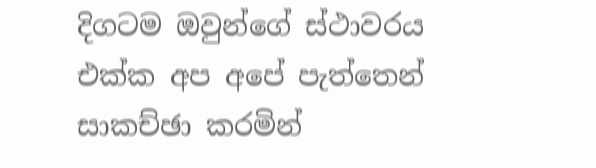දිගටම ඔවුන්ගේ ස්ථාවරය එක්ක අප අපේ පැත්තෙන් සාකච්ඡා කරමින්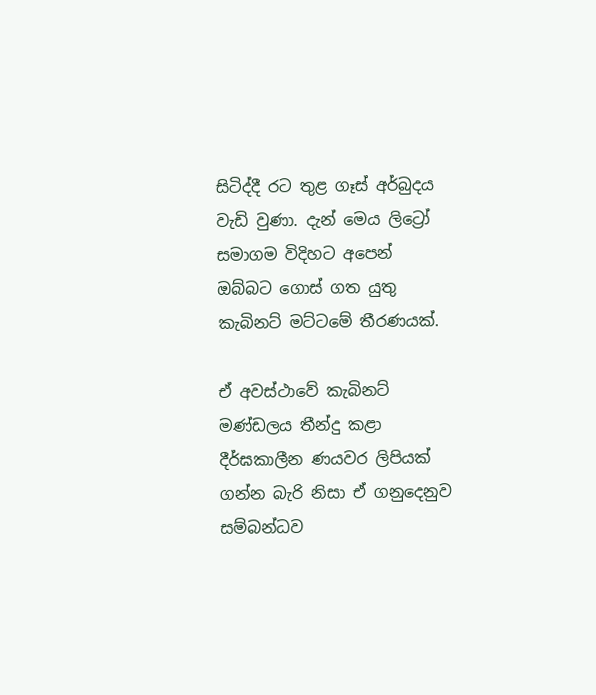සිටිද්දී රට තුළ ගෑස් අර්බුදය වැඩි වුණා. දැන් මෙය ලිට්‍රෝ සමාගම විදිහට අපෙන් ඔබ්බට ගොස් ගත යුතු කැබිනට් මට්ටමේ තීරණයක්.

ඒ අවස්ථාවේ කැබිනට් මණ්ඩලය තීන්දු කළා දීර්ඝකාලීන ණයවර ලිපියක් ගන්න බැරි නිසා ඒ ගනුදෙනුව සම්බන්ධව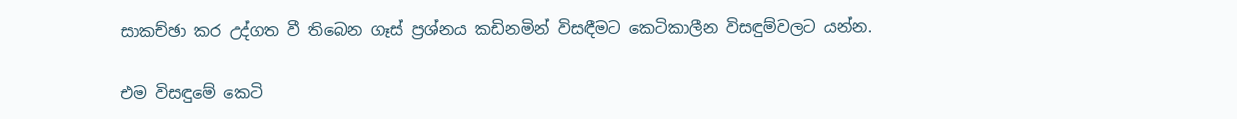සාකච්ඡා කර උද්ගත වී තිබෙන ගෑස් ප්‍රශ්නය කඩිනමින් විසඳීමට කෙටිකාලීන විසඳුම්වලට යන්න.

එම විසඳුමේ කෙටි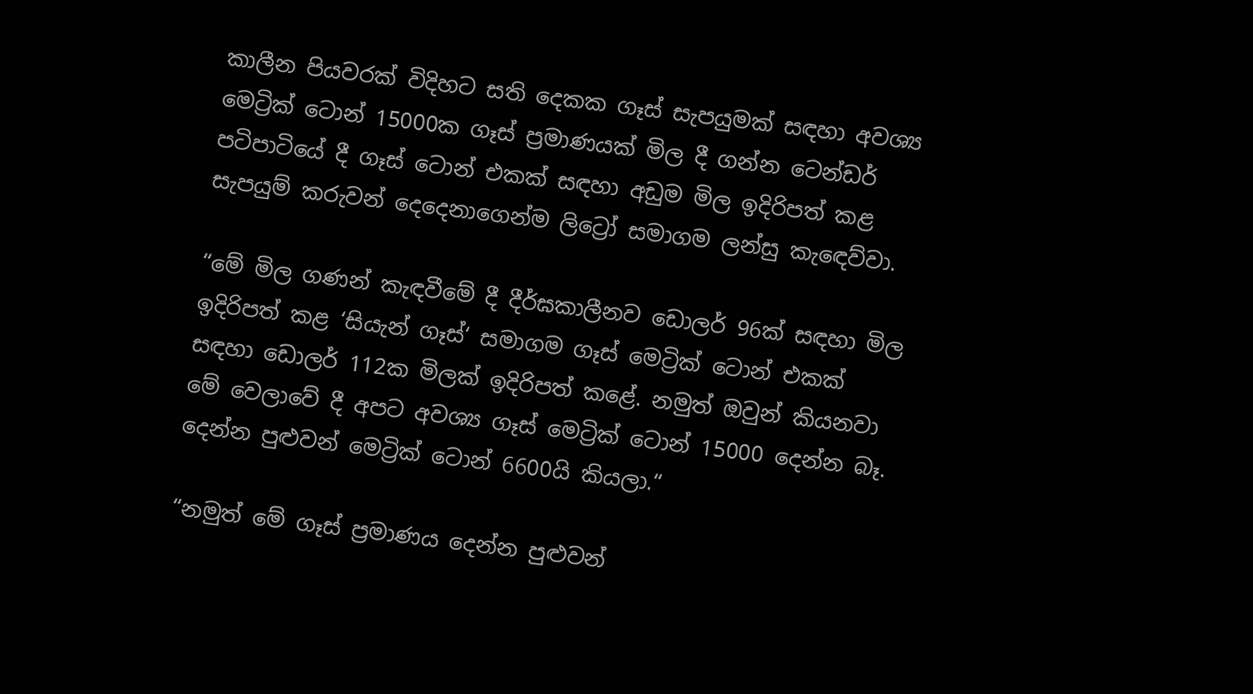කාලීන පියවරක් විදිහට සති දෙකක ගෑස් සැපයුමක් සඳහා අවශ්‍ය මෙට්‍රික් ටොන් 15000ක ගෑස් ප්‍රමාණයක් මිල දී ගන්න ටෙන්ඩර් පටිපාටියේ දී ගෑස් ටොන් එකක් සඳහා අඩුම මිල ඉදිරිපත් කළ සැපයුම් කරුවන් දෙදෙනාගෙන්ම ලිට්‍රෝ සමාගම ලන්සු කැඳෙව්වා.

“මේ මිල ගණන් කැඳවීමේ දී දීර්ඝකාලීනව ඩොලර් 96ක් සඳහා මිල ඉදිරිපත් කළ ‘සියැන් ගෑස්‘ සමාගම ගෑස් මෙට්‍රික් ටොන් එකක් සඳහා ඩොලර් 112ක මිලක් ඉදිරිපත් කළේ. නමුත් ඔවුන් කියනවා මේ වෙලාවේ දී අපට අවශ්‍ය ගෑස් මෙට්‍රික් ටොන් 15000 දෙන්න බෑ. දෙන්න පුළුවන් මෙට්‍රික් ටොන් 6600යි කියලා.“

“නමුත් මේ ගෑස් ප්‍රමාණය දෙන්න පුළුවන්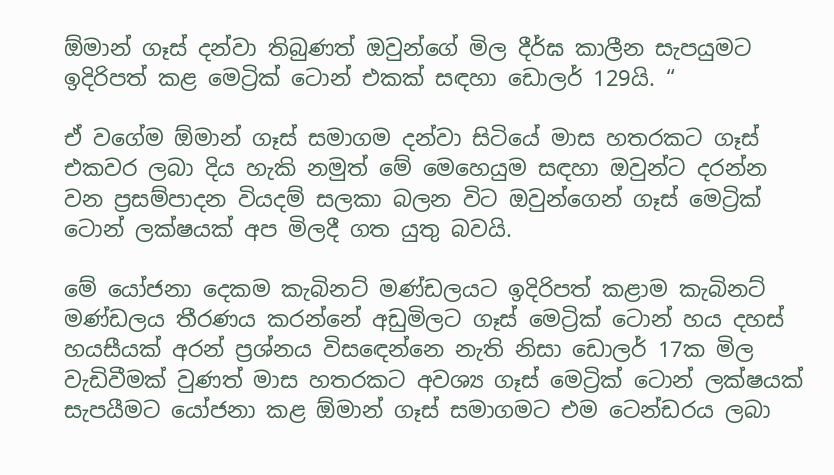ඕමාන් ගෑස් දන්වා තිබුණත් ඔවුන්ගේ මිල දීර්ඝ කාලීන සැපයුමට ඉදිරිපත් කළ මෙට්‍රික් ටොන් එකක් සඳහා ඩොලර් 129යි. “

ඒ වගේම ඕමාන් ගෑස් සමාගම දන්වා සිටියේ මාස හතරකට ගෑස් එකවර ලබා දිය හැකි නමුත් මේ මෙහෙයුම සඳහා ඔවුන්ට දරන්න වන ප්‍රසම්පාදන වියදම් සලකා බලන විට ඔවුන්ගෙන් ගෑස් මෙට්‍රික් ටොන් ලක්ෂයක් අප මිලදී ගත යුතු බවයි.

මේ යෝජනා දෙකම කැබිනට් මණ්ඩලයට ඉදිරිපත් කළාම කැබිනට් මණ්ඩලය තීරණය කරන්නේ අඩුමිලට ගෑස් මෙට්‍රික් ටොන් හය දහස් හයසීයක් අරන් ප්‍රශ්නය විසඳෙන්නෙ නැති නිසා ඩොලර් 17ක මිල වැඩිවීමක් වුණත් මාස හතරකට අවශ්‍ය ගෑස් මෙට්‍රික් ටොන් ලක්ෂයක් සැපයීමට යෝජනා කළ ඕමාන් ගෑස් සමාගමට එම ටෙන්ඩරය ලබා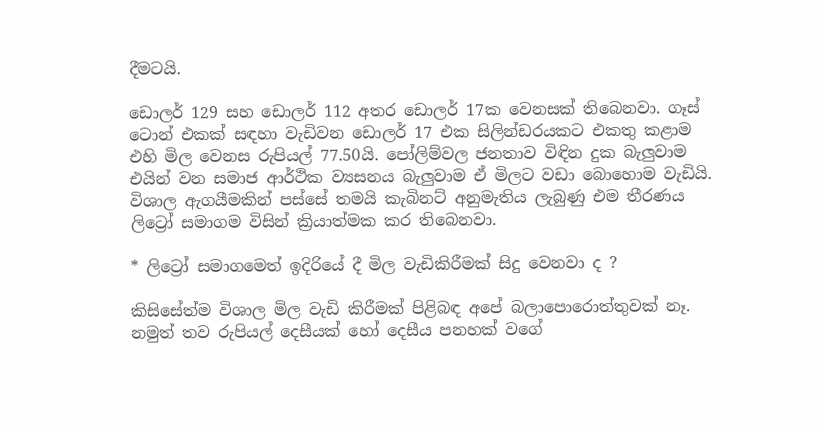දීමටයි.

ඩොලර් 129 සහ ඩොලර් 112 අතර ඩොලර් 17ක වෙනසක් තිබෙනවා. ගෑස් ටොන් එකක් සඳහා වැඩිවන ඩොලර් 17 එක සිලින්ඩරයකට එකතු කළාම එහි මිල වෙනස රුපියල් 77.50යි. පෝලිම්වල ජනතාව විඳින දුක බැලුවාම එයින් වන සමාජ ආර්ථික ව්‍යසනය බැලුවාම ඒ මිලට වඩා බොහොම වැඩියි. විශාල ඇගයීමකින් පස්සේ තමයි කැබිනට් අනුමැතිය ලැබුණු එම තීරණය ලිට්‍රෝ සමාගම විසින් ක්‍රියාත්මක කර තිබෙනවා.

* ලිට්‍රෝ සමාගමෙත් ඉදිරියේ දී මිල වැඩිකිරීමක් සිදු වෙනවා ද ?

කිසිසේත්ම විශාල මිල වැඩි කිරීමක් පිළිබඳ අපේ බලාපොරොත්තුවක් නෑ. නමුත් තව රුපියල් දෙසීයක් හෝ දෙසීය පනහක් වගේ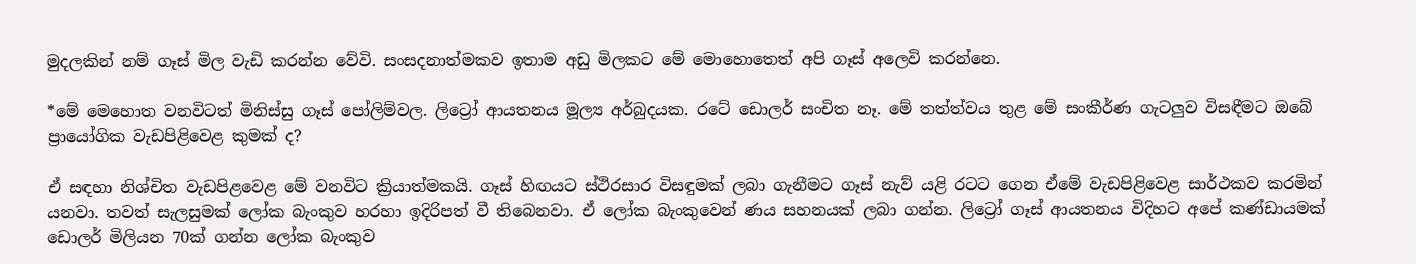මුදලකින් නම් ගෑස් මිල වැඩි කරන්න වේවි. සංසදනාත්මකව ඉතාම අඩු මිලකට මේ මොහොතෙත් අපි ගෑස් අලෙවි කරන්නෙ.

*මේ මෙහොත වනවිටත් මිනිස්සු ගෑස් පෝලිම්වල. ලිට්‍රෝ ආයතනය මූල්‍ය අර්බුදයක. රටේ ඩොලර් සංචිත නෑ. මේ තත්ත්වය තුළ මේ සංකීර්ණ ගැටලුව විසඳීමට ඔබේ ප්‍රායෝගික වැඩපිළිවෙළ කුමක් ද?

ඒ සඳහා නිශ්චිත වැඩපිළවෙළ මේ වනවිට ක්‍රියාත්මකයි. ගෑස් හිඟයට ස්ථිරසාර විසඳුමක් ලබා ගැනීමට ගෑස් නැව් යළි රටට ගෙන ඒමේ වැඩපිළිවෙළ සාර්ථකව කරමින් යනවා. තවත් සැලසුමක් ලෝක බැංකුව හරහා ඉදිරිපත් වී තිබෙනවා. ඒ ලෝක බැංකුවෙන් ණය සහනයක් ලබා ගන්න. ලිට්‍රෝ ගෑස් ආයතනය විදිහට අපේ කණ්ඩායමක් ඩොලර් මිලියන 70ක් ගන්න ලෝක බැංකුව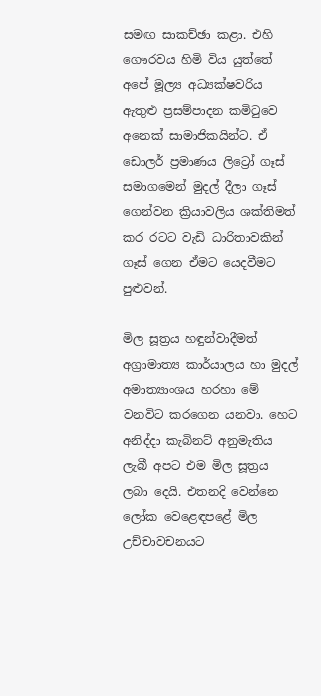සමඟ සාකච්ඡා කළා. එහි ගෞරවය හිමි විය යුත්තේ අපේ මූල්‍ය අධ්‍යක්ෂවරිය ඇතුළු ප්‍රසම්පාදන කමිටුවෙ අනෙක් සාමාජිකයින්ට. ඒ ඩොලර් ප්‍රමාණය ලිට්‍රෝ ගෑස් සමාගමෙන් මුදල් දීලා ගෑස් ගෙන්වන ක්‍රියාවලිය ශක්තිමත් කර රටට වැඩි ධාරිතාවකින් ගෑස් ගෙන ඒමට යෙදවීමට පුළුවන්.

මිල සූත්‍රය හඳුන්වාදීමත් අග්‍රාමාත්‍ය කාර්යාලය හා මුදල් අමාත්‍යාංශය හරහා මේ වනවිට කරගෙන යනවා. හෙට අනිද්දා කැබිනට් අනුමැතිය ලැබී අපට එම මිල සූත්‍රය ලබා දෙයි. එතනදි වෙන්නෙ ලෝක වෙළෙඳපළේ මිල උච්චාවචනයට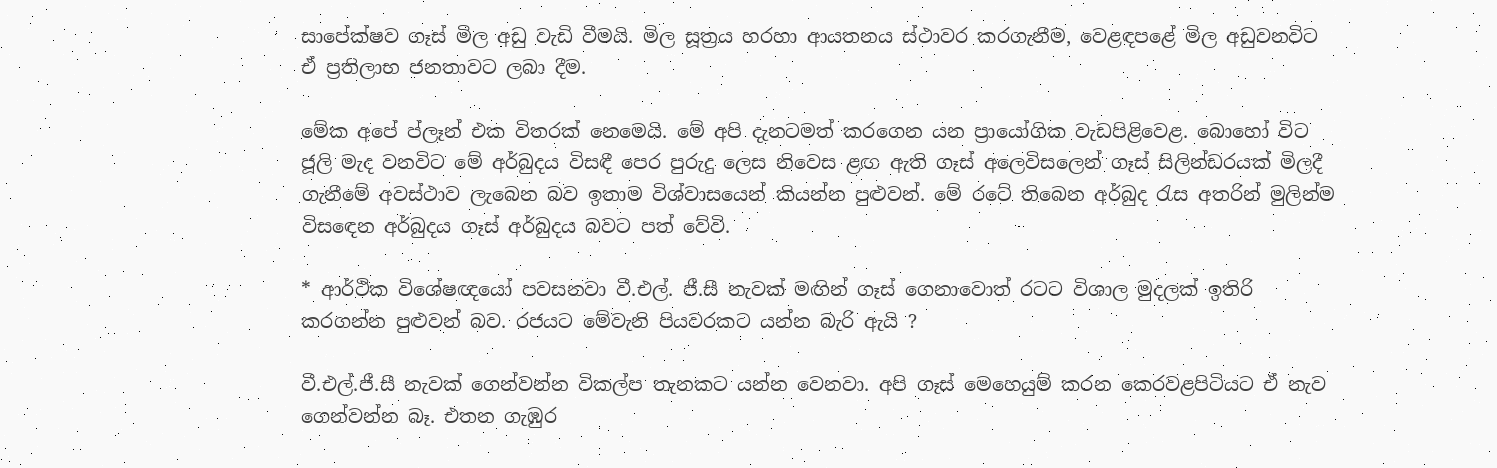සාපේක්ෂව ගෑස් මිල අඩු වැඩි වීමයි. මිල සූත්‍රය හරහා ආයතනය ස්ථාවර කරගැනීම, වෙළඳපළේ මිල අඩුවනවිට ඒ ප්‍රතිලාභ ජනතාවට ලබා දීම.

මේක අපේ ප්ලෑන් එක විතරක් නෙමෙයි. මේ අපි දැනටමත් කරගෙන යන ප්‍රායෝගික වැඩපිළිවෙළ. බොහෝ විට ජූලි මැද වනවිට මේ අර්බුදය විසඳී පෙර පුරුදු ලෙස නිවෙස ළඟ ඇති ගෑස් අලෙවිසලෙන් ගෑස් සිලින්ඩරයක් මිලදී ගැනීමේ අවස්ථාව ලැබෙන බව ඉතාම විශ්වාසයෙන් කියන්න පුළුවන්. මේ රටේ තිබෙන අර්බුද රැස අතරින් මුලින්ම විසඳෙන අර්බුදය ගෑස් අර්බුදය බවට පත් වේවි.

* ආර්ථික විශේෂඥයෝ පවසනවා වී.එල්. ජී.සී නැවක් මඟින් ගෑස් ගෙනාවොත් රටට විශාල මුදලක් ඉතිරි කරගන්න පුළුවන් බව. රජයට මේවැනි පියවරකට යන්න බැරි ඇයි ?

වී.එල්.ජී.සී නැවක් ගෙන්වන්න විකල්ප තැනකට යන්න වෙනවා. අපි ගෑස් මෙහෙයුම් කරන කෙරවළපිටියට ඒ නැව ගෙන්වන්න බෑ. එතන ගැඹුර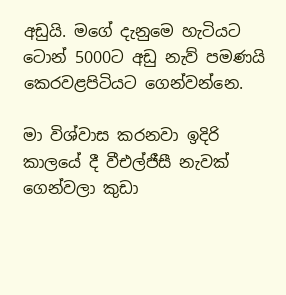අඩුයි. මගේ දැනුමෙ හැටියට ටොන් 5000ට අඩු නැව් පමණයි කෙරවළපිටියට ගෙන්වන්නෙ.

මා විශ්වාස කරනවා ඉදිරි කාලයේ දී වීඑල්ජීසී නැවක් ගෙන්වලා කුඩා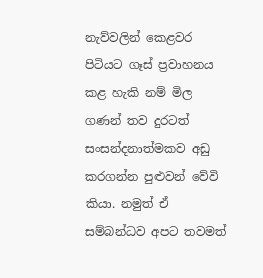නැව්වලින් කෙළවර පිටියට ගෑස් ප්‍රවාහනය කළ හැකි නම් මිල ගණන් තව දුරටත් සංසන්දනාත්මකව අඩු කරගන්න පුළුවන් වේවි කියා. නමුත් ඒ සම්බන්ධව අපට තවමත්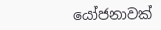යෝජනාවක්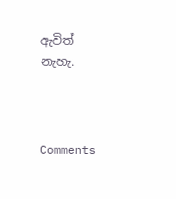ඇවිත් නැහැ.



Comments